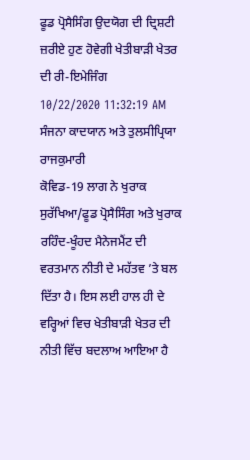ਫੂਡ ਪ੍ਰੋਸੈਸਿੰਗ ਉਦਯੋਗ ਦੀ ਦ੍ਰਿਸ਼ਟੀ ਜ਼ਰੀਏ ਹੁਣ ਹੋਵੇਗੀ ਖੇਤੀਬਾੜੀ ਖੇਤਰ ਦੀ ਰੀ-ਇਮੇਜਿੰਗ
10/22/2020 11:32:19 AM
ਸੰਜਨਾ ਕਾਦਯਾਨ ਅਤੇ ਤੁਲਸੀਪ੍ਰਿਯਾ ਰਾਜਕੁਮਾਰੀ
ਕੋਵਿਡ-19 ਲਾਗ ਨੇ ਖੁਰਾਕ ਸੁਰੱਖਿਆ/ਫੂਡ ਪ੍ਰੋਸੈਸਿੰਗ ਅਤੇ ਖੁਰਾਕ ਰਹਿੰਦ-ਖੂੰਹਦ ਮੈਨੇਜਮੈਂਟ ਦੀ ਵਰਤਮਾਨ ਨੀਤੀ ਦੇ ਮਹੱਤਵ ’ਤੇ ਬਲ ਦਿੱਤਾ ਹੈ। ਇਸ ਲਈ ਹਾਲ ਹੀ ਦੇ ਵਰ੍ਹਿਆਂ ਵਿਚ ਖੇਤੀਬਾੜੀ ਖੇਤਰ ਦੀ ਨੀਤੀ ਵਿੱਚ ਬਦਲਾਅ ਆਇਆ ਹੈ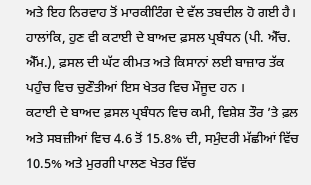ਅਤੇ ਇਹ ਨਿਰਵਾਹ ਤੋਂ ਮਾਰਕੀਟਿੰਗ ਦੇ ਵੱਲ ਤਬਦੀਲ ਹੋ ਗਈ ਹੈ। ਹਾਲਾਂਕਿ, ਹੁਣ ਵੀ ਕਟਾਈ ਦੇ ਬਾਅਦ ਫ਼ਸਲ ਪ੍ਰਬੰਧਨ (ਪੀ. ਐੱਚ. ਐੱਮ.), ਫ਼ਸਲ ਦੀ ਘੱਟ ਕੀਮਤ ਅਤੇ ਕਿਸਾਨਾਂ ਲਈ ਬਾਜ਼ਾਰ ਤੱਕ ਪਹੁੰਚ ਵਿਚ ਚੁਣੌਤੀਆਂ ਇਸ ਖੇਤਰ ਵਿਚ ਮੌਜੂਦ ਹਨ ।
ਕਟਾਈ ਦੇ ਬਾਅਦ ਫ਼ਸਲ ਪ੍ਰਬੰਧਨ ਵਿਚ ਕਮੀ, ਵਿਸ਼ੇਸ਼ ਤੌਰ ’ਤੇ ਫ਼ਲ ਅਤੇ ਸਬਜ਼ੀਆਂ ਵਿਚ 4.6 ਤੋਂ 15.8% ਦੀ, ਸਮੁੰਦਰੀ ਮੱਛੀਆਂ ਵਿੱਚ 10.5% ਅਤੇ ਮੁਰਗੀ ਪਾਲਣ ਖੇਤਰ ਵਿੱਚ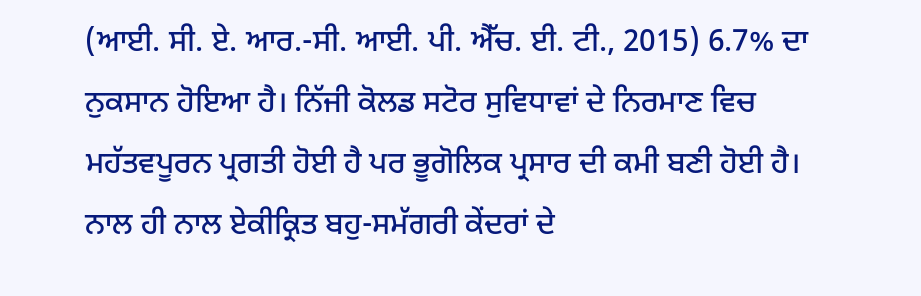(ਆਈ. ਸੀ. ਏ. ਆਰ.-ਸੀ. ਆਈ. ਪੀ. ਐੱਚ. ਈ. ਟੀ., 2015) 6.7% ਦਾ ਨੁਕਸਾਨ ਹੋਇਆ ਹੈ। ਨਿੱਜੀ ਕੋਲਡ ਸਟੋਰ ਸੁਵਿਧਾਵਾਂ ਦੇ ਨਿਰਮਾਣ ਵਿਚ ਮਹੱਤਵਪੂਰਨ ਪ੍ਰਗਤੀ ਹੋਈ ਹੈ ਪਰ ਭੂਗੋਲਿਕ ਪ੍ਰਸਾਰ ਦੀ ਕਮੀ ਬਣੀ ਹੋਈ ਹੈ। ਨਾਲ ਹੀ ਨਾਲ ਏਕੀਕ੍ਰਿਤ ਬਹੁ-ਸਮੱਗਰੀ ਕੇਂਦਰਾਂ ਦੇ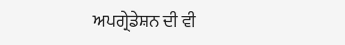ਅਪਗ੍ਰੇਡੇਸ਼ਨ ਦੀ ਵੀ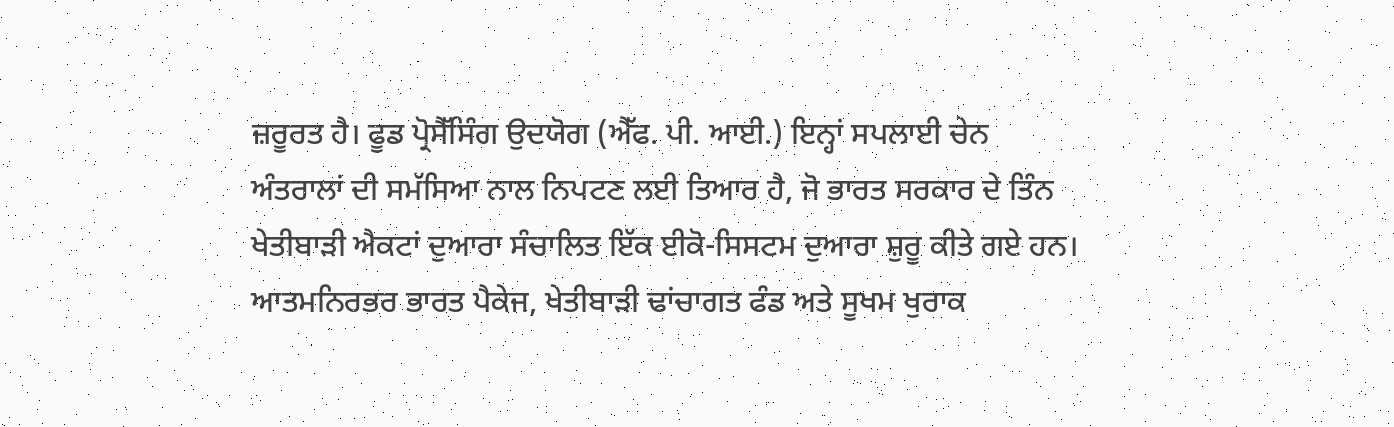ਜ਼ਰੂਰਤ ਹੈ। ਫੂਡ ਪ੍ਰੋਸੈੱਸਿੰਗ ਉਦਯੋਗ (ਐੱਫ. ਪੀ. ਆਈ.) ਇਨ੍ਹਾਂ ਸਪਲਾਈ ਚੇਨ ਅੰਤਰਾਲਾਂ ਦੀ ਸਮੱਸਿਆ ਨਾਲ ਨਿਪਟਣ ਲਈ ਤਿਆਰ ਹੈ, ਜੋ ਭਾਰਤ ਸਰਕਾਰ ਦੇ ਤਿੰਨ ਖੇਤੀਬਾੜੀ ਐਕਟਾਂ ਦੁਆਰਾ ਸੰਚਾਲਿਤ ਇੱਕ ਈਕੋ-ਸਿਸਟਮ ਦੁਆਰਾ ਸ਼ੁਰੂ ਕੀਤੇ ਗਏ ਹਨ। ਆਤਮਨਿਰਭਰ ਭਾਰਤ ਪੈਕੇਜ, ਖੇਤੀਬਾੜੀ ਢਾਂਚਾਗਤ ਫੰਡ ਅਤੇ ਸੂਖਮ ਖੁਰਾਕ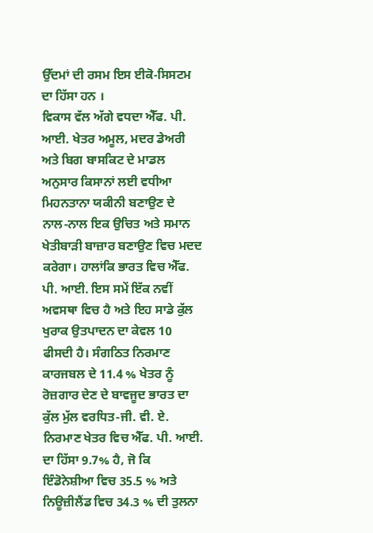ਉੱਦਮਾਂ ਦੀ ਰਸਮ ਇਸ ਈਕੋ-ਸਿਸਟਮ ਦਾ ਹਿੱਸਾ ਹਨ ।
ਵਿਕਾਸ ਵੱਲ ਅੱਗੇ ਵਧਦਾ ਐੱਫ. ਪੀ. ਆਈ. ਖੇਤਰ ਅਮੂਲ, ਮਦਰ ਡੇਅਰੀ ਅਤੇ ਬਿਗ ਬਾਸਕਿਟ ਦੇ ਮਾਡਲ ਅਨੁਸਾਰ ਕਿਸਾਨਾਂ ਲਈ ਵਧੀਆ ਮਿਹਨਤਾਨਾ ਯਕੀਨੀ ਬਣਾਉਣ ਦੇ ਨਾਲ-ਨਾਲ ਇਕ ਉਚਿਤ ਅਤੇ ਸਮਾਨ ਖੇਤੀਬਾੜੀ ਬਾਜ਼ਾਰ ਬਣਾਉਣ ਵਿਚ ਮਦਦ ਕਰੇਗਾ। ਹਾਲਾਂਕਿ ਭਾਰਤ ਵਿਚ ਐੱਫ. ਪੀ. ਆਈ. ਇਸ ਸਮੇਂ ਇੱਕ ਨਵੀਂ ਅਵਸਥਾ ਵਿਚ ਹੈ ਅਤੇ ਇਹ ਸਾਡੇ ਕੁੱਲ ਖੁਰਾਕ ਉਤਪਾਦਨ ਦਾ ਕੇਵਲ 10 ਫੀਸਦੀ ਹੈ। ਸੰਗਠਿਤ ਨਿਰਮਾਣ ਕਾਰਜਬਲ ਦੇ 11.4 % ਖੇਤਰ ਨੂੰ ਰੋਜ਼ਗਾਰ ਦੇਣ ਦੇ ਬਾਵਜੂਦ ਭਾਰਤ ਦਾ ਕੁੱਲ ਮੁੱਲ ਵਰਧਿਤ-ਜੀ. ਵੀ. ਏ. ਨਿਰਮਾਣ ਖੇਤਰ ਵਿਚ ਐੱਫ. ਪੀ. ਆਈ. ਦਾ ਹਿੱਸਾ 9.7% ਹੈ, ਜੋ ਕਿ ਇੰਡੋਨੇਸ਼ੀਆ ਵਿਚ 35.5 % ਅਤੇ ਨਿਊਜ਼ੀਲੈਂਡ ਵਿਚ 34.3 % ਦੀ ਤੁਲਨਾ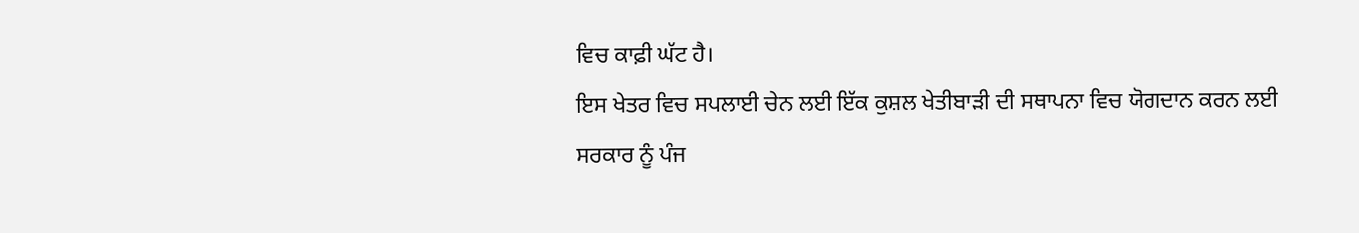ਵਿਚ ਕਾਫ਼ੀ ਘੱਟ ਹੈ।
ਇਸ ਖੇਤਰ ਵਿਚ ਸਪਲਾਈ ਚੇਨ ਲਈ ਇੱਕ ਕੁਸ਼ਲ ਖੇਤੀਬਾੜੀ ਦੀ ਸਥਾਪਨਾ ਵਿਚ ਯੋਗਦਾਨ ਕਰਨ ਲਈ ਸਰਕਾਰ ਨੂੰ ਪੰਜ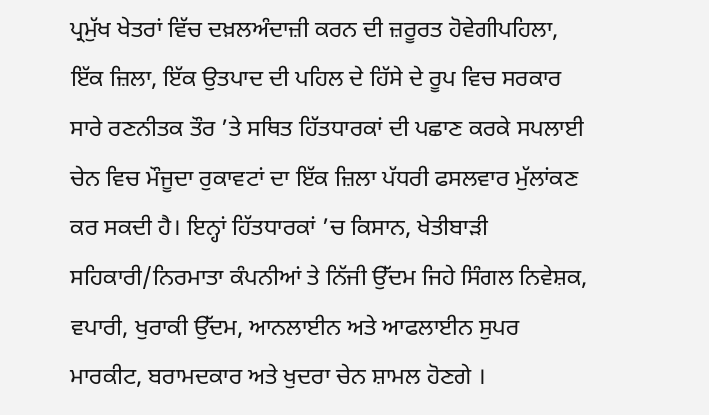ਪ੍ਰਮੁੱਖ ਖੇਤਰਾਂ ਵਿੱਚ ਦਖ਼ਲਅੰਦਾਜ਼ੀ ਕਰਨ ਦੀ ਜ਼ਰੂਰਤ ਹੋਵੇਗੀਪਹਿਲਾ, ਇੱਕ ਜ਼ਿਲਾ, ਇੱਕ ਉਤਪਾਦ ਦੀ ਪਹਿਲ ਦੇ ਹਿੱਸੇ ਦੇ ਰੂਪ ਵਿਚ ਸਰਕਾਰ ਸਾਰੇ ਰਣਨੀਤਕ ਤੌਰ ’ਤੇ ਸਥਿਤ ਹਿੱਤਧਾਰਕਾਂ ਦੀ ਪਛਾਣ ਕਰਕੇ ਸਪਲਾਈ ਚੇਨ ਵਿਚ ਮੌਜੂਦਾ ਰੁਕਾਵਟਾਂ ਦਾ ਇੱਕ ਜ਼ਿਲਾ ਪੱਧਰੀ ਫਸਲਵਾਰ ਮੁੱਲਾਂਕਣ ਕਰ ਸਕਦੀ ਹੈ। ਇਨ੍ਹਾਂ ਹਿੱਤਧਾਰਕਾਂ ’ਚ ਕਿਸਾਨ, ਖੇਤੀਬਾੜੀ ਸਹਿਕਾਰੀ/ਨਿਰਮਾਤਾ ਕੰਪਨੀਆਂ ਤੇ ਨਿੱਜੀ ਉੱਦਮ ਜਿਹੇ ਸਿੰਗਲ ਨਿਵੇਸ਼ਕ, ਵਪਾਰੀ, ਖੁਰਾਕੀ ਉੱਦਮ, ਆਨਲਾਈਨ ਅਤੇ ਆਫਲਾਈਨ ਸੁਪਰ ਮਾਰਕੀਟ, ਬਰਾਮਦਕਾਰ ਅਤੇ ਖੁਦਰਾ ਚੇਨ ਸ਼ਾਮਲ ਹੋਣਗੇ ।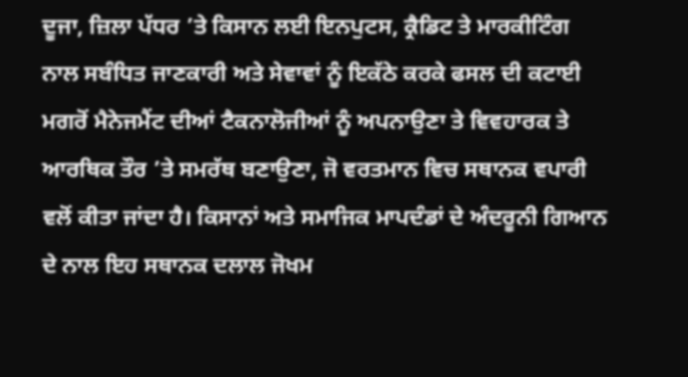ਦੂਜਾ, ਜ਼ਿਲਾ ਪੱਧਰ ’ਤੇ ਕਿਸਾਨ ਲਈ ਇਨਪੁਟਸ, ਕ੍ਰੈਡਿਟ ਤੇ ਮਾਰਕੀਟਿੰਗ ਨਾਲ ਸਬੰਧਿਤ ਜਾਣਕਾਰੀ ਅਤੇ ਸੇਵਾਵਾਂ ਨੂੰ ਇਕੱਠੇ ਕਰਕੇ ਫਸਲ ਦੀ ਕਟਾਈ ਮਗਰੋਂ ਮੈਨੇਜਮੈਂਟ ਦੀਆਂ ਟੈਕਨਾਲੋਜੀਆਂ ਨੂੰ ਅਪਨਾਉਣਾ ਤੇ ਵਿਵਹਾਰਕ ਤੇ ਆਰਥਿਕ ਤੌਰ ’ਤੇ ਸਮਰੱਥ ਬਣਾਉਣਾ, ਜੋ ਵਰਤਮਾਨ ਵਿਚ ਸਥਾਨਕ ਵਪਾਰੀ ਵਲੋਂ ਕੀਤਾ ਜਾਂਦਾ ਹੈ। ਕਿਸਾਨਾਂ ਅਤੇ ਸਮਾਜਿਕ ਮਾਪਦੰਡਾਂ ਦੇ ਅੰਦਰੂਨੀ ਗਿਆਨ ਦੇ ਨਾਲ ਇਹ ਸਥਾਨਕ ਦਲਾਲ ਜੋਖਮ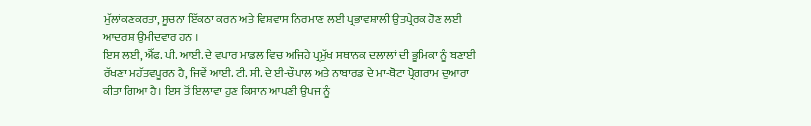ਮੁੱਲਾਂਕਣਕਰਤਾ, ਸੂਚਨਾ ਇੱਕਠਾ ਕਰਨ ਅਤੇ ਵਿਸ਼ਵਾਸ ਨਿਰਮਾਣ ਲਈ ਪ੍ਰਭਾਵਸ਼ਾਲੀ ਉਤਪ੍ਰੇਰਕ ਹੋਣ ਲਈ ਆਦਰਸ਼ ਉਮੀਦਵਾਰ ਹਨ ।
ਇਸ ਲਈ, ਐੱਫ. ਪੀ. ਆਈ. ਦੇ ਵਪਾਰ ਮਾਡਲ ਵਿਚ ਅਜਿਹੇ ਪ੍ਰਮੁੱਖ ਸਥਾਨਕ ਦਲਾਲਾਂ ਦੀ ਭੂਮਿਕਾ ਨੂੰ ਬਣਾਈ ਰੱਖਣਾ ਮਹੱਤਵਪੂਰਨ ਹੈ, ਜਿਵੇਂ ਆਈ. ਟੀ. ਸੀ. ਦੇ ਈ-ਚੌਪਾਲ ਅਤੇ ਨਾਬਾਰਡ ਦੇ ਮਾ-ਥੋਟਾ ਪ੍ਰੋਗਰਾਮ ਦੁਆਰਾ ਕੀਤਾ ਗਿਆ ਹੈ। ਇਸ ਤੋਂ ਇਲਾਵਾ ਹੁਣ ਕਿਸਾਨ ਆਪਣੀ ਉਪਜ ਨੂੰ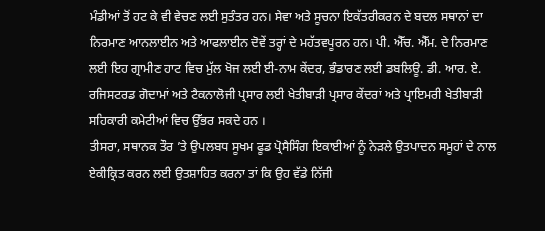ਮੰਡੀਆਂ ਤੋਂ ਹਟ ਕੇ ਵੀ ਵੇਚਣ ਲਈ ਸੁਤੰਤਰ ਹਨ। ਸੇਵਾ ਅਤੇ ਸੂਚਨਾ ਇਕੱਤਰੀਕਰਨ ਦੇ ਬਦਲ ਸਥਾਨਾਂ ਦਾ ਨਿਰਮਾਣ ਆਨਲਾਈਨ ਅਤੇ ਆਫਲਾਈਨ ਦੋਵੇਂ ਤਰ੍ਹਾਂ ਦੇ ਮਹੱਤਵਪੂਰਨ ਹਨ। ਪੀ. ਐੱਚ. ਐੱਮ. ਦੇ ਨਿਰਮਾਣ ਲਈ ਇਹ ਗ੍ਰਾਮੀਣ ਹਾਟ ਵਿਚ ਮੁੱਲ ਖੋਜ ਲਈ ਈ-ਨਾਮ ਕੇਂਦਰ, ਭੰਡਾਰਣ ਲਈ ਡਬਲਿਊ. ਡੀ. ਆਰ. ਏ. ਰਜਿਸਟਰਡ ਗੋਦਾਮਾਂ ਅਤੇ ਟੈਕਨਾਲੋਜੀ ਪ੍ਰਸਾਰ ਲਈ ਖੇਤੀਬਾੜੀ ਪ੍ਰਸਾਰ ਕੇਂਦਰਾਂ ਅਤੇ ਪ੍ਰਾਇਮਰੀ ਖੇਤੀਬਾੜੀ ਸਹਿਕਾਰੀ ਕਮੇਟੀਆਂ ਵਿਚ ਉੱਭਰ ਸਕਦੇ ਹਨ ।
ਤੀਸਰਾ, ਸਥਾਨਕ ਤੌਰ ’ਤੇ ਉਪਲਬਧ ਸੂਖਮ ਫੂਡ ਪ੍ਰੋਸੈਸਿੰਗ ਇਕਾਈਆਂ ਨੂੰ ਨੇੜਲੇ ਉਤਪਾਦਨ ਸਮੂਹਾਂ ਦੇ ਨਾਲ ਏਕੀਕ੍ਰਿਤ ਕਰਨ ਲਈ ਉਤਸ਼ਾਹਿਤ ਕਰਨਾ ਤਾਂ ਕਿ ਉਹ ਵੱਡੇ ਨਿੱਜੀ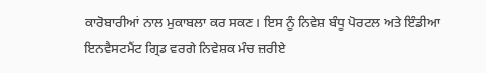ਕਾਰੋਬਾਰੀਆਂ ਨਾਲ ਮੁਕਾਬਲਾ ਕਰ ਸਕਣ। ਇਸ ਨੂੰ ਨਿਵੇਸ਼ ਬੰਧੂ ਪੋਰਟਲ ਅਤੇ ਇੰਡੀਆ ਇਨਵੈਸਟਮੈਂਟ ਗ੍ਰਿਡ ਵਰਗੇ ਨਿਵੇਸ਼ਕ ਮੰਚ ਜ਼ਰੀਏ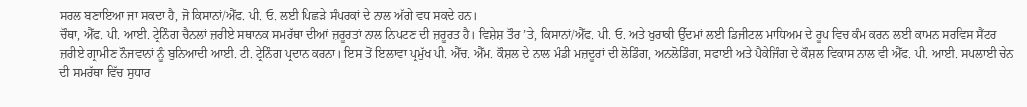ਸਰਲ ਬਣਾਇਆ ਜਾ ਸਕਦਾ ਹੈ, ਜੋ ਕਿਸਾਨਾਂ/ਐੱਫ. ਪੀ. ਓ. ਲਈ ਪਿਛੜੇ ਸੰਪਰਕਾਂ ਦੇ ਨਾਲ ਅੱਗੇ ਵਧ ਸਕਦੇ ਹਨ।
ਚੌਥਾ, ਐੱਫ. ਪੀ. ਆਈ. ਟ੍ਰੇਨਿੰਗ ਚੈਨਲਾਂ ਜ਼ਰੀਏ ਸਥਾਨਕ ਸਮਰੱਥਾ ਦੀਆਂ ਜ਼ਰੂਰਤਾਂ ਨਾਲ ਨਿਪਟਣ ਦੀ ਜ਼ਰੂਰਤ ਹੈ। ਵਿਸ਼ੇਸ਼ ਤੌਰ ’ਤੇ, ਕਿਸਾਨਾਂ/ਐੱਫ. ਪੀ. ਓ. ਅਤੇ ਖੁਰਾਕੀ ਉੱਦਮਾਂ ਲਈ ਡਿਜੀਟਲ ਮਾਧਿਅਮ ਦੇ ਰੂਪ ਵਿਚ ਕੰਮ ਕਰਨ ਲਈ ਕਾਮਨ ਸਰਵਿਸ ਸੈਂਟਰ ਜ਼ਰੀਏ ਗ੍ਰਾਮੀਣ ਨੌਜਵਾਨਾਂ ਨੂੰ ਬੁਨਿਆਦੀ ਆਈ. ਟੀ. ਟ੍ਰੇਨਿੰਗ ਪ੍ਰਦਾਨ ਕਰਨਾ। ਇਸ ਤੋਂ ਇਲਾਵਾ ਪ੍ਰਮੁੱਖ ਪੀ. ਐੱਚ. ਐੱਮ. ਕੌਸ਼ਲ ਦੇ ਨਾਲ ਮੰਡੀ ਮਜ਼ਦੂਰਾਂ ਦੀ ਲੋਡਿੰਗ, ਅਨਲੋਡਿੰਗ, ਸਫਾਈ ਅਤੇ ਪੈਕੇਜਿੰਗ ਦੇ ਕੌਸ਼ਲ ਵਿਕਾਸ ਨਾਲ ਵੀ ਐੱਫ. ਪੀ. ਆਈ. ਸਪਲਾਈ ਚੇਨ ਦੀ ਸਮਰੱਥਾ ਵਿੱਚ ਸੁਧਾਰ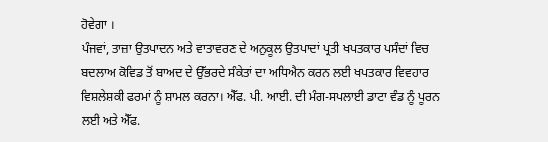ਹੋਵੇਗਾ ।
ਪੰਜਵਾਂ, ਤਾਜ਼ਾ ਉਤਪਾਦਨ ਅਤੇ ਵਾਤਾਵਰਣ ਦੇ ਅਨੁਕੂਲ ਉਤਪਾਦਾਂ ਪ੍ਰਤੀ ਖਪਤਕਾਰ ਪਸੰਦਾਂ ਵਿਚ ਬਦਲਾਅ ਕੋਵਿਡ ਤੋਂ ਬਾਅਦ ਦੇ ਉੱਭਰਦੇ ਸੰਕੇਤਾਂ ਦਾ ਅਧਿਐਨ ਕਰਨ ਲਈ ਖਪਤਕਾਰ ਵਿਵਹਾਰ ਵਿਸ਼ਲੇਸ਼ਕੀ ਫਰਮਾਂ ਨੂੰ ਸ਼ਾਮਲ ਕਰਨਾ। ਐੱਫ. ਪੀ. ਆਈ. ਦੀ ਮੰਗ-ਸਪਲਾਈ ਡਾਟਾ ਵੰਡ ਨੂੰ ਪੂਰਨ ਲਈ ਅਤੇ ਐੱਫ.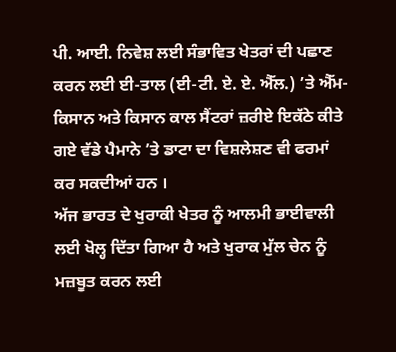ਪੀ. ਆਈ. ਨਿਵੇਸ਼ ਲਈ ਸੰਭਾਵਿਤ ਖੇਤਰਾਂ ਦੀ ਪਛਾਣ ਕਰਨ ਲਈ ਈ-ਤਾਲ (ਈ-ਟੀ. ਏ. ਏ. ਐੱਲ.) ’ਤੇ ਐੱਮ-ਕਿਸਾਨ ਅਤੇ ਕਿਸਾਨ ਕਾਲ ਸੈਂਟਰਾਂ ਜ਼ਰੀਏ ਇਕੱਠੇ ਕੀਤੇ ਗਏ ਵੱਡੇ ਪੈਮਾਨੇ ’ਤੇ ਡਾਟਾ ਦਾ ਵਿਸ਼ਲੇਸ਼ਣ ਵੀ ਫਰਮਾਂ ਕਰ ਸਕਦੀਆਂ ਹਨ ।
ਅੱਜ ਭਾਰਤ ਦੇ ਖੁਰਾਕੀ ਖੇਤਰ ਨੂੰ ਆਲਮੀ ਭਾਈਵਾਲੀ ਲਈ ਖੋਲ੍ਹ ਦਿੱਤਾ ਗਿਆ ਹੈ ਅਤੇ ਖੁਰਾਕ ਮੁੱਲ ਚੇਨ ਨੂੰ ਮਜ਼ਬੂਤ ਕਰਨ ਲਈ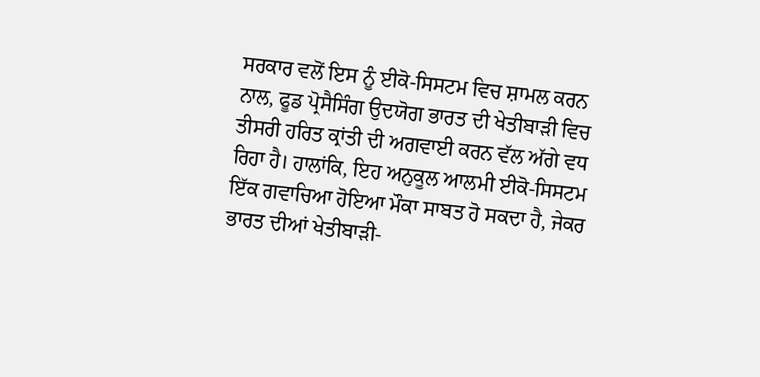ਸਰਕਾਰ ਵਲੋਂ ਇਸ ਨੂੰ ਈਕੋ-ਸਿਸਟਮ ਵਿਚ ਸ਼ਾਮਲ ਕਰਨ ਨਾਲ, ਫੂਡ ਪ੍ਰੋਸੈਸਿੰਗ ਉਦਯੋਗ ਭਾਰਤ ਦੀ ਖੇਤੀਬਾੜੀ ਵਿਚ ਤੀਸਰੀ ਹਰਿਤ ਕ੍ਰਾਂਤੀ ਦੀ ਅਗਵਾਈ ਕਰਨ ਵੱਲ ਅੱਗੇ ਵਧ ਰਿਹਾ ਹੈ। ਹਾਲਾਂਕਿ, ਇਹ ਅਨੁਕੂਲ ਆਲਮੀ ਈਕੋ-ਸਿਸਟਮ ਇੱਕ ਗਵਾਚਿਆ ਹੋਇਆ ਮੌਕਾ ਸਾਬਤ ਹੋ ਸਕਦਾ ਹੈ, ਜੇਕਰ ਭਾਰਤ ਦੀਆਂ ਖੇਤੀਬਾੜੀ-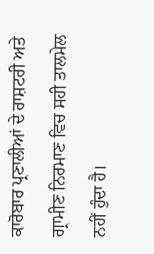ਕਾਰੋਬਾਰ ਪ੍ਰਣਾਲੀਆਂ ਦੇ ਰਾਸ਼ਟਰੀ ਅਤੇ ਗ੍ਰਾਮੀਣ ਨਿਰਮਾਣ ਵਿਚ ਸਹੀ ਤਾਲਮੇਲ ਨਹੀਂ ਹੁੰਦਾ ਹੈ।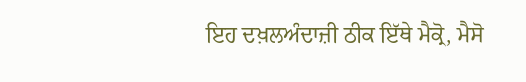ਇਹ ਦਖ਼ਲਅੰਦਾਜ਼ੀ ਠੀਕ ਇੱਥੇ ਮੈਕ੍ਰੋ, ਮੈਸੋ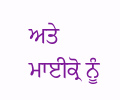ਅਤੇ ਮਾਈਕ੍ਰੋ ਨੂੰ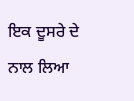ਇਕ ਦੂਸਰੇ ਦੇ ਨਾਲ ਲਿਆ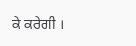ਕੇ ਕਰੇਗੀ ।